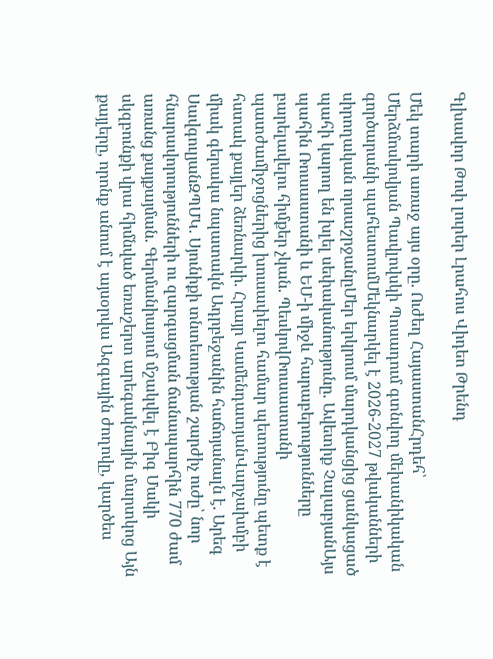Գլխավոր Թոփ լուրեր Լրահոս Վիդեո Թրենդ

Մեկ տարի առաջ այս օրը. Ուժեղ ՀայաստանՀրդեհ՝ Մերձմոսկովյան Պավլովսկի Պոսադում գտնվող մեխանիկական գործարանի պահեստումՄեկնարկել է 2026-2027 թվականների սիրողական որսաշրջանըՄեր երկրում մարդկանցից ցանկացած պահի կարող են խլել սեփականությունը. Ավետիք ՉալաբյանԱյս պահին Ռուսաստանի և ԵՄ-ի միջև հարաբերությունները բարելավելու հիմքեր չկան. ՊեսկովՌուսաստանի պատժամիջոցներից խուսափելու համար պետությունը պետք է հստակ քայլեր ձեռնարկի. Հրայր ԿամենդատյանՎարչախմբի միակ գերակա նպատակն Ադրբեջանին հաճոյանալն է. Արեգ ՍավգուլյանԶՊՄԿ․ Սյունիքի տնտեսության շարժիչ ուժը՝ նոր հնարավորությունների ու զարգացման ճանապարհին 770 ժամ առանց քայքայման. Գերմանիայում մշակվել է Բիգ Մակի սկզբունքի վրա հիմնված եռաշերտ արեգակնային մարտկոց Այն քայլերը, որոնք անում է այսօրվա Ազգային ժողովը, կարծես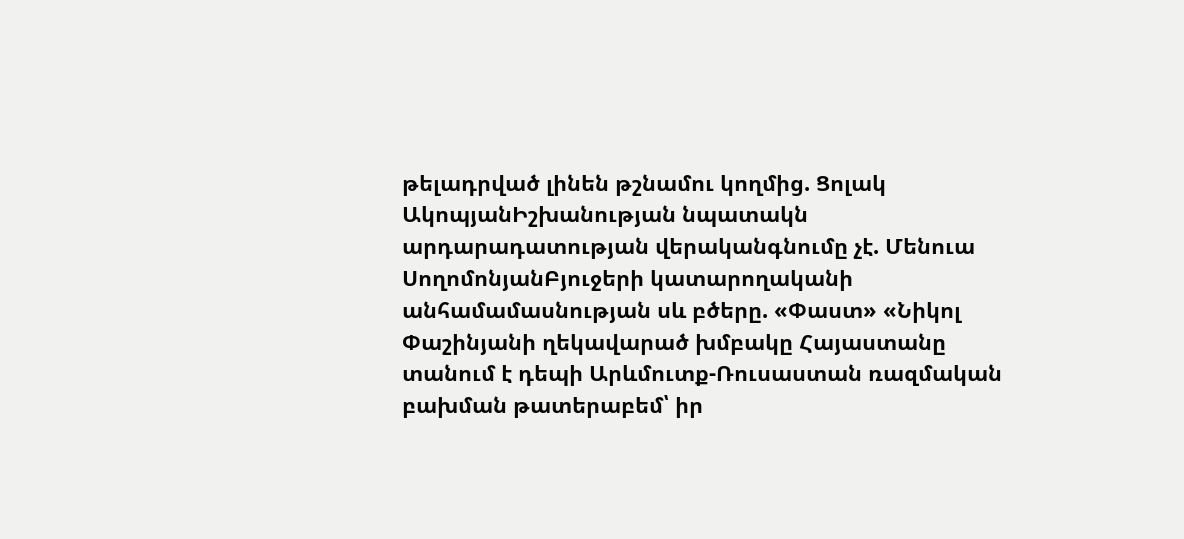թելադրված լինեն թշնամու կողմից. Ցոլակ ԱկոպյանԻշխանության նպատակն արդարադատության վերականգնումը չէ. Մենուա ՍողոմոնյանԲյուջերի կատարողականի անհամամասնության սև բծերը. «Փաստ» «Նիկոլ Փաշինյանի ղեկավարած խմբակը Հայաստանը տանում է դեպի Արևմուտք-Ռուսաստան ռազմական բախման թատերաբեմ՝ իր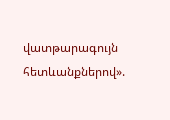վատթարագույն հետևանքներով».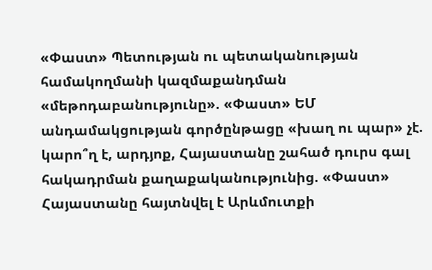«Փաստ» Պետության ու պետականության համակողմանի կազմաքանդման «մեթոդաբանությունը». «Փաստ» ԵՄ անդամակցության գործընթացը «խաղ ու պար» չէ. կարո՞ղ է, արդյոք, Հայաստանը շահած դուրս գալ հակադրման քաղաքականությունից. «Փաստ» Հայաստանը հայտնվել է Արևմուտքի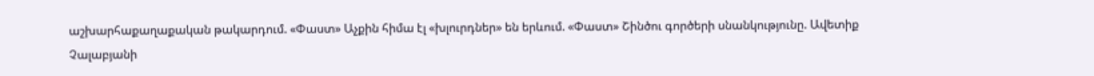աշխարհաքաղաքական թակարդում. «Փաստ» Աչքին հիմա էլ «խլուրդներ» են երևում. «Փաստ» Շինծու գործերի սնանկությունը. Ավետիք Չալաբյանի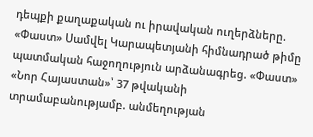դեպքի քաղաքական ու իրավական ուղերձները. «Փաստ» Սամվել Կարապետյանի հիմնադրած թիմը պատմական հաջողություն արձանագրեց. «Փաստ» «Նոր Հայաստան»՝ 37 թվականի տրամաբանությամբ. անմեղության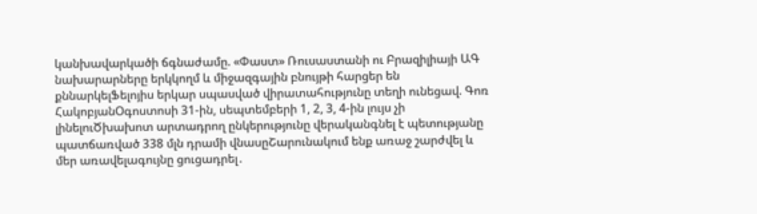կանխավարկածի ճգնաժամը. «Փաստ» Ռուսաստանի ու Բրազիլիայի ԱԳ նախարարները երկկողմ և միջազգային բնույթի հարցեր են քննարկելՖելոյիս երկար սպասված վիրատահությունը տեղի ունեցավ. Գոռ ՀակոբյանՕգոստոսի 31-ին, սեպտեմբերի 1, 2, 3, 4-ին լույս չի լինելուԾխախոտ արտադրող ընկերությունը վերականգնել է պետությանը պատճառված 338 մլն դրամի վնասըՇարունակում ենք առաջ շարժվել և մեր առավելագույնը ցուցադրել․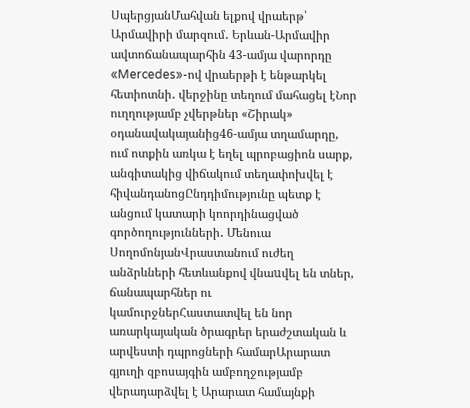ՍպերցյանՄահվան ելքով վրաերթ՝ Արմավիրի մարզում․ Երևան-Արմավիր ավտոճանապարհին 43-ամյա վարորդը «Mercedes»-ով վրաերթի է ենթարկել հետիոտնի․ վերջինը տեղում մահացել էՆոր ուղղությամբ չվերթներ «Շիրակ» օդանավակայանից46-ամյա տղամարդը, ում ոտքին առկա է եղել պրոբացիոն սարք, անգիտակից վիճակում տեղափոխվել է հիվանդանոցԸնդդիմությունը պետք է անցում կատարի կոորդինացված գործողությունների․ Մենուա ՍողոմոնյանՎրաստանում ուժեղ անձրևների հետևանքով վնաuվել են տներ, ճանապարհներ ու կամուրջներՀաստատվել են նոր առարկայական ծրագրեր երաժշտական և արվեստի դպրոցների համարԱրարատ գյուղի զբոսայգին ամբողջությամբ վերադարձվել է Արարատ համայնքի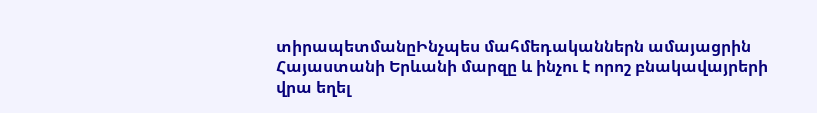տիրապետմանըԻնչպես մահմեդականներն ամայացրին Հայաստանի Երևանի մարզը և ինչու է որոշ բնակավայրերի վրա եղել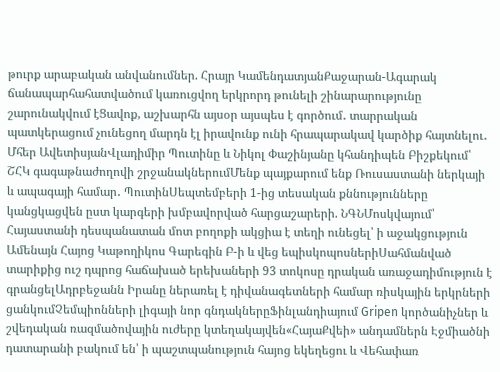թուրք արաբական անվանումներ. Հրայր ԿամենդատյանՔաջարան-Ագարակ ճանապարհահատվածում կառուցվող երկրորդ թունելի շինարարությունը շարունակվում էՑավոք, աշխարհն այսօր այսպես է գործում․ տարրական պատկերացում չունեցող մարդն էլ իրավունք ունի հրապարակավ կարծիք հայտնելու․ Մհեր ԱվետիսյանՎլադիմիր Պուտինը և Նիկոլ Փաշինյանը կհանդիպեն Բիշքեկում՝ ՇՀԿ գագաթնաժողովի շրջանակներումՄենք պայքարում ենք Ռուսաստանի ներկայի և ապագայի համար․ ՊուտինՍեպտեմբերի 1-ից տեսական քննությունները կանցկացվեն ըստ կարգերի խմբավորված հարցաշարերի. ՆԳՆՄոսկվայում՝ Հայաստանի դեսպանատան մոտ բողոքի ակցիա է տեղի ունեցել՝ ի աջակցություն Ամենայն Հայոց Կաթողիկոս Գարեգին Բ-ի և վեց եպիսկոպոսներիՍահմանված տարիքից ուշ դպրոց հաճախած երեխաների 93 տոկոսը դրական առաջադիմություն է գրանցելԱդրբեջանն Իրանը ներառել է դիվանագետների համար ռիսկային երկրների ցանկումՉեմպիոնների լիգայի նոր գնդակներըՖինլանդիայում Gripen կործանիչներ և շվեդական ռազմածովային ուժերը կտեղակայվեն«ՀայաՔվեի» անդամներն Էջմիածնի դատարանի բակում են՝ ի պաշտպանություն հայոց եկեղեցու և Վեհափառ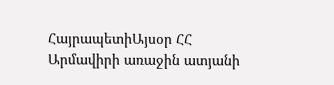ՀայրապետիԱյսօր ՀՀ Արմավիրի առաջին ատյանի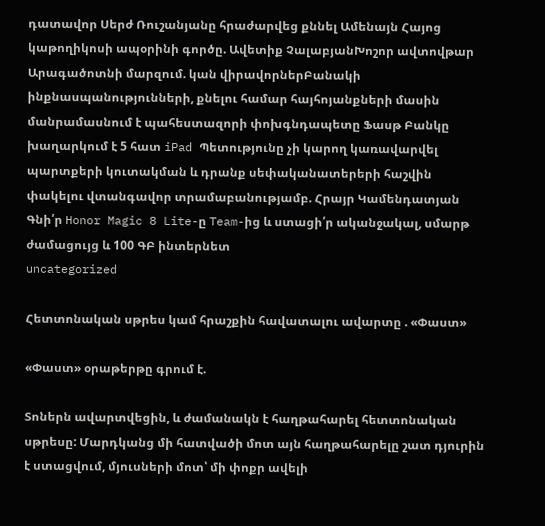դատավոր Սերժ Ռուշանյանը հրաժարվեց քննել Ամենայն Հայոց կաթողիկոսի ապօրինի գործը. Ավետիք ՉալաբյանԽոշոր ավտովթար Արագածոտնի մարզում. կան վիրավորներԲանակի ինքնասպանությունների, քնելու համար հայհոյանքների մասին մանրամասնում է պահեստազորի փոխգնդապետը Ֆասթ Բանկը խաղարկում է 5 հատ iPad Պետությունը չի կարող կառավարվել պարտքերի կուտակման և դրանք սեփականատերերի հաշվին փակելու վտանգավոր տրամաբանությամբ. Հրայր Կամենդատյան Գնի՛ր Honor Magic 8 Lite-ը Team-ից և ստացի՛ր ականջակալ, սմարթ ժամացույց և 100 ԳԲ ինտերնետ
uncategorized

Հետտոնական սթրես կամ հրաշքին հավատալու ավարտը . «Փաստ»

«Փաստ» օրաթերթը գրում է.

Տոներն ավարտվեցին, և ժամանակն է հաղթահարել հետտոնական սթրեսը: Մարդկանց մի հատվածի մոտ այն հաղթահարելը շատ դյուրին է ստացվում, մյուսների մոտ՝ մի փոքր ավելի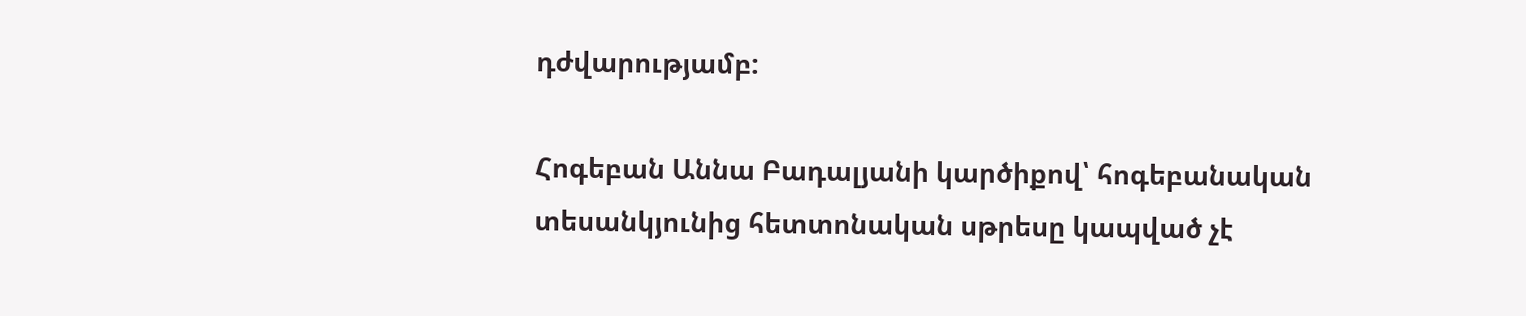դժվարությամբ:

Հոգեբան Աննա Բադալյանի կարծիքով՝ հոգեբանական տեսանկյունից հետտոնական սթրեսը կապված չէ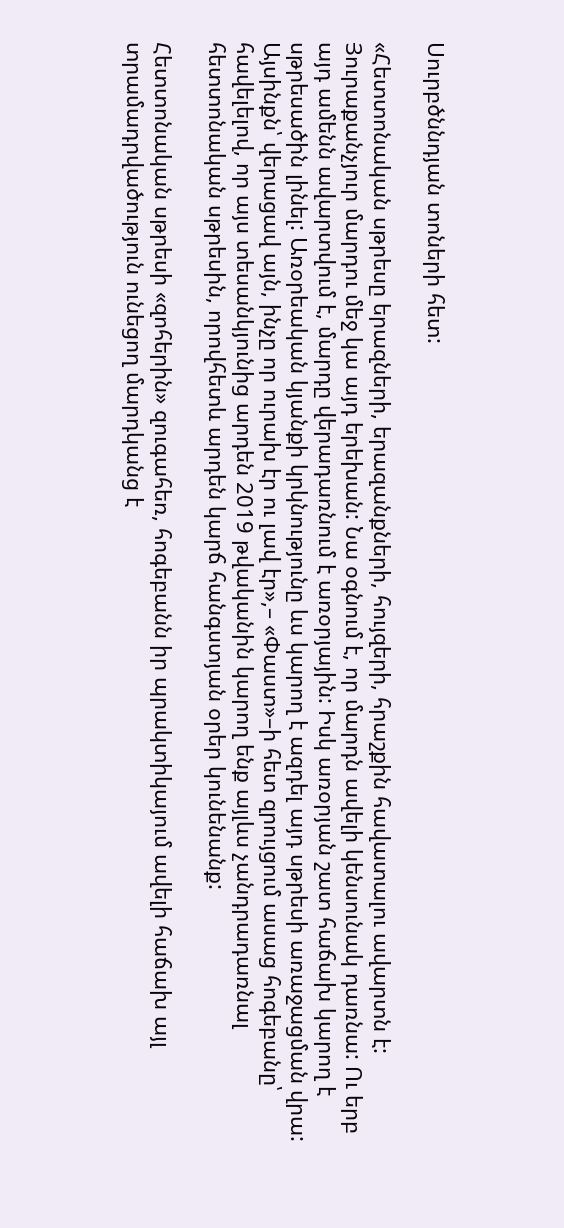Սուրբծննդյան տոների հետ:

«Հետտոնական սթրեսը երազների, երազանքների, հույզերի, հրաշքին հավատալու ավարտն է: Յուրաքանչյուր մարդու մեջ կա այդ երեխան: Նա օգնում է, որ մարդն ավելի կենսունակ դառնա: Ու երբ այդ ամենն ավարտվում է, մարդը վերադառնում է առօրյային: Իսկ առօրյան շատ հաճախ կարող է սթրեսածին լինել: Առօրեական կյանքի կրկնությունը ևս կարող է ազդել այդ սթրեսի առաջացման վրա: Այսինքն՝ վերացավ այն, ինչը որ ուրախ էր ու լավ էր»,– «Փաստ»–ի հետ զրույցում ասաց հոգեբանը՝ հավելելով, որ այս տեսանկյունից արդեն 2019 թվականին կարող ենք այլևս չանդրադառնալ հետտոնական սթրեսին, որովհետև արդեն կարճ հանգստյան օրեր կունենանք:

Հետտոնական սթրեսի «զոհերին» զուգահեռ, հոգեբանն իր պրակտիկայում ավելի հաճախ այլ տրամադրվածություն ունեցող մարդկանց է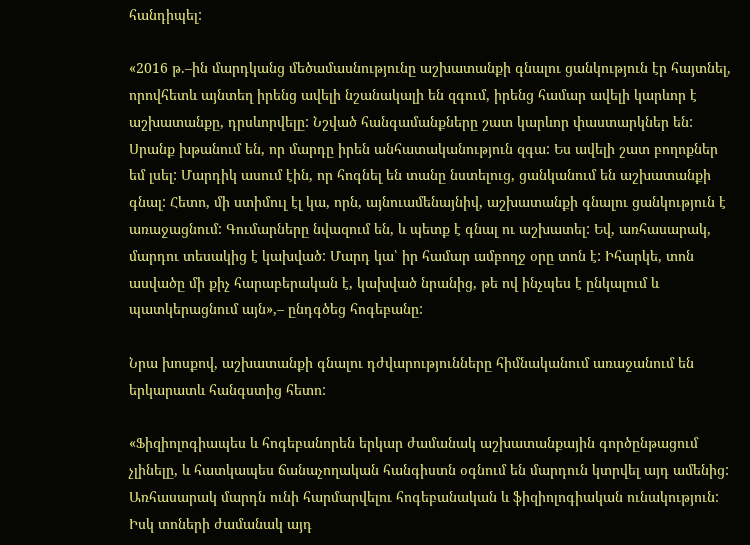հանդիպել:

«2016 թ.–ին մարդկանց մեծամասնությունը աշխատանքի գնալու ցանկություն էր հայտնել, որովհետև այնտեղ իրենց ավելի նշանակալի են զգում, իրենց համար ավելի կարևոր է աշխատանքը, դրսևորվելը: Նշված հանգամանքները շատ կարևոր փաստարկներ են: Սրանք խթանում են, որ մարդը իրեն անհատականություն զգա: Ես ավելի շատ բողոքներ եմ լսել: Մարդիկ ասում էին, որ հոգնել են տանը նստելուց, ցանկանում են աշխատանքի գնալ: Հետո, մի ստիմուլ էլ կա, որն, այնուամենայնիվ, աշխատանքի գնալու ցանկություն է առաջացնում: Գումարները նվազում են, և պետք է գնալ ու աշխատել: Եվ, առհասարակ, մարդու տեսակից է կախված: Մարդ կա՝ իր համար ամբողջ օրը տոն է: Իհարկե, տոն ասվածը մի քիչ հարաբերական է, կախված նրանից, թե ով ինչպես է ընկալում և պատկերացնում այն»,– ընդգծեց հոգեբանը:

Նրա խոսքով, աշխատանքի գնալու դժվարությունները հիմնականում առաջանում են երկարատև հանգստից հետո:

«Ֆիզիոլոգիապես և հոգեբանորեն երկար ժամանակ աշխատանքային գործընթացում չլինելը, և հատկապես ճանաչողական հանգիստն օգնում են մարդուն կտրվել այդ ամենից: Առհասարակ մարդն ունի հարմարվելու հոգեբանական և ֆիզիոլոգիական ունակություն: Իսկ տոների ժամանակ այդ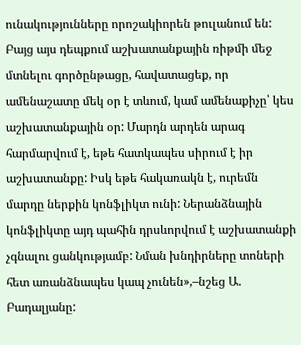ունակությունները որոշակիորեն թուլանում են: Բայց այս դեպքում աշխատանքային ռիթմի մեջ մտնելու գործընթացը, հավատացեք, որ ամենաշատը մեկ օր է տևում, կամ ամենաքիչը՝ կես աշխատանքային օր: Մարդն արդեն արագ հարմարվում է, եթե հատկապես սիրում է իր աշխատանքը: Իսկ եթե հակառակն է, ուրեմն մարդը ներքին կոնֆլիկտ ունի: Ներանձնային կոնֆլիկտը այդ պահին դրսևորվում է աշխատանքի չգնալու ցանկությամբ: Նման խնդիրները տոների հետ առանձնապես կապ չունեն»,–նշեց Ա. Բադալյանը: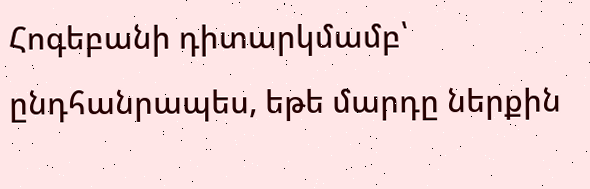Հոգեբանի դիտարկմամբ՝ ընդհանրապես, եթե մարդը ներքին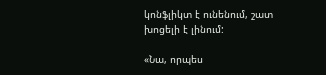կոնֆլիկտ է ունենում, շատ խոցելի է լինում:

«Նա, որպես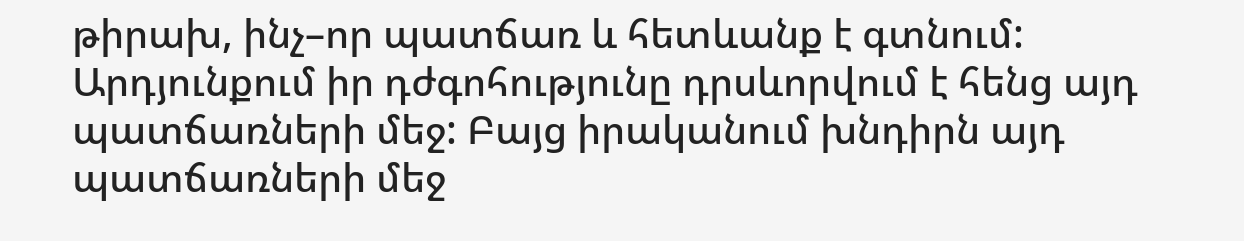թիրախ, ինչ–որ պատճառ և հետևանք է գտնում: Արդյունքում իր դժգոհությունը դրսևորվում է հենց այդ պատճառների մեջ: Բայց իրականում խնդիրն այդ պատճառների մեջ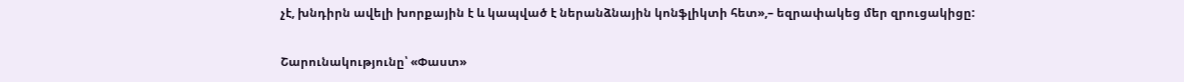չէ, խնդիրն ավելի խորքային է և կապված է ներանձնային կոնֆլիկտի հետ»,– եզրափակեց մեր զրուցակիցը:

Շարունակությունը՝ «Փաստ»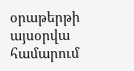օրաթերթի այսօրվա համարում